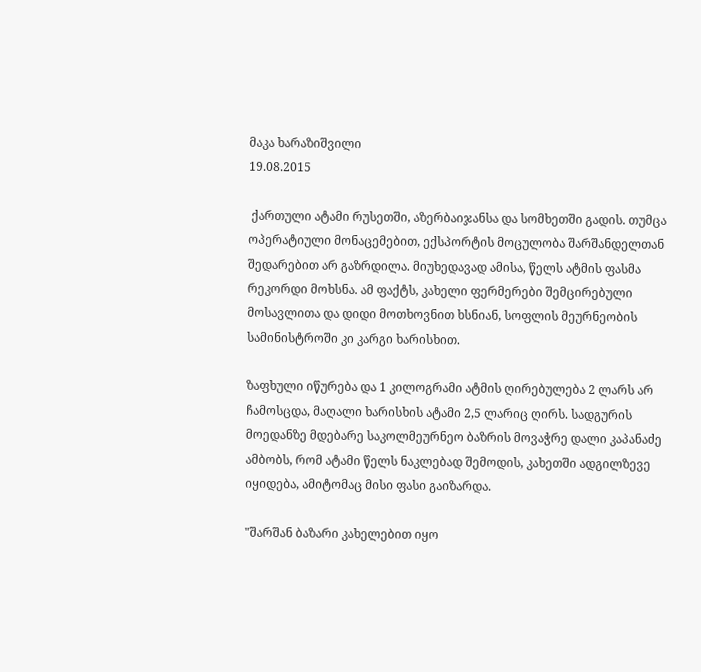მაკა ხარაზიშვილი
19.08.2015

 ქართული ატამი რუსეთში, აზერბაიჯანსა და სომხეთში გადის. თუმცა ოპერატიული მონაცემებით, ექსპორტის მოცულობა შარშანდელთან შედარებით არ გაზრდილა. მიუხედავად ამისა, წელს ატმის ფასმა რეკორდი მოხსნა. ამ ფაქტს, კახელი ფერმერები შემცირებული მოსავლითა და დიდი მოთხოვნით ხსნიან, სოფლის მეურნეობის სამინისტროში კი კარგი ხარისხით.

ზაფხული იწურება და 1 კილოგრამი ატმის ღირებულება 2 ლარს არ ჩამოსცდა, მაღალი ხარისხის ატამი 2,5 ლარიც ღირს. სადგურის მოედანზე მდებარე საკოლმეურნეო ბაზრის მოვაჭრე დალი კაპანაძე ამბობს, რომ ატამი წელს ნაკლებად შემოდის, კახეთში ადგილზევე იყიდება, ამიტომაც მისი ფასი გაიზარდა.

"შარშან ბაზარი კახელებით იყო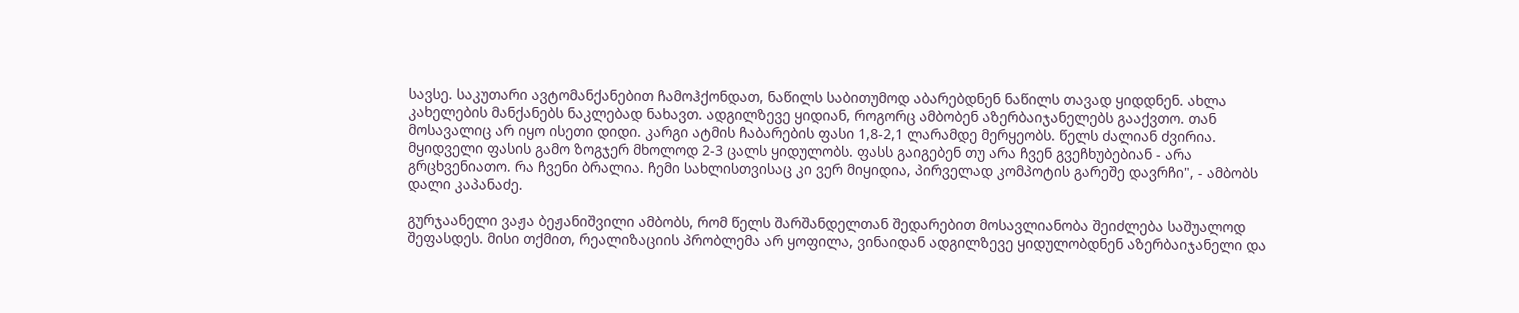სავსე. საკუთარი ავტომანქანებით ჩამოჰქონდათ, ნაწილს საბითუმოდ აბარებდნენ ნაწილს თავად ყიდდნენ. ახლა კახელების მანქანებს ნაკლებად ნახავთ. ადგილზევე ყიდიან, როგორც ამბობენ აზერბაიჯანელებს გააქვთო. თან მოსავალიც არ იყო ისეთი დიდი. კარგი ატმის ჩაბარების ფასი 1,8-2,1 ლარამდე მერყეობს. წელს ძალიან ძვირია. მყიდველი ფასის გამო ზოგჯერ მხოლოდ 2-3 ცალს ყიდულობს. ფასს გაიგებენ თუ არა ჩვენ გვეჩხუბებიან - არა გრცხვენიათო. რა ჩვენი ბრალია. ჩემი სახლისთვისაც კი ვერ მიყიდია, პირველად კომპოტის გარეშე დავრჩი", - ამბობს დალი კაპანაძე.

გურჯაანელი ვაჟა ბეჟანიშვილი ამბობს, რომ წელს შარშანდელთან შედარებით მოსავლიანობა შეიძლება საშუალოდ შეფასდეს. მისი თქმით, რეალიზაციის პრობლემა არ ყოფილა, ვინაიდან ადგილზევე ყიდულობდნენ აზერბაიჯანელი და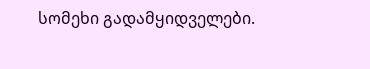სომეხი გადამყიდველები.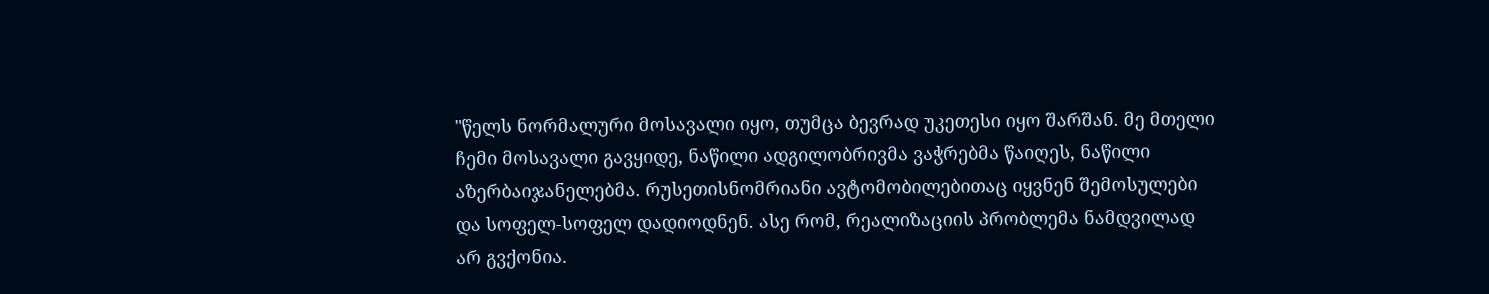"წელს ნორმალური მოსავალი იყო, თუმცა ბევრად უკეთესი იყო შარშან. მე მთელი ჩემი მოსავალი გავყიდე, ნაწილი ადგილობრივმა ვაჭრებმა წაიღეს, ნაწილი აზერბაიჯანელებმა. რუსეთისნომრიანი ავტომობილებითაც იყვნენ შემოსულები და სოფელ-სოფელ დადიოდნენ. ასე რომ, რეალიზაციის პრობლემა ნამდვილად არ გვქონია.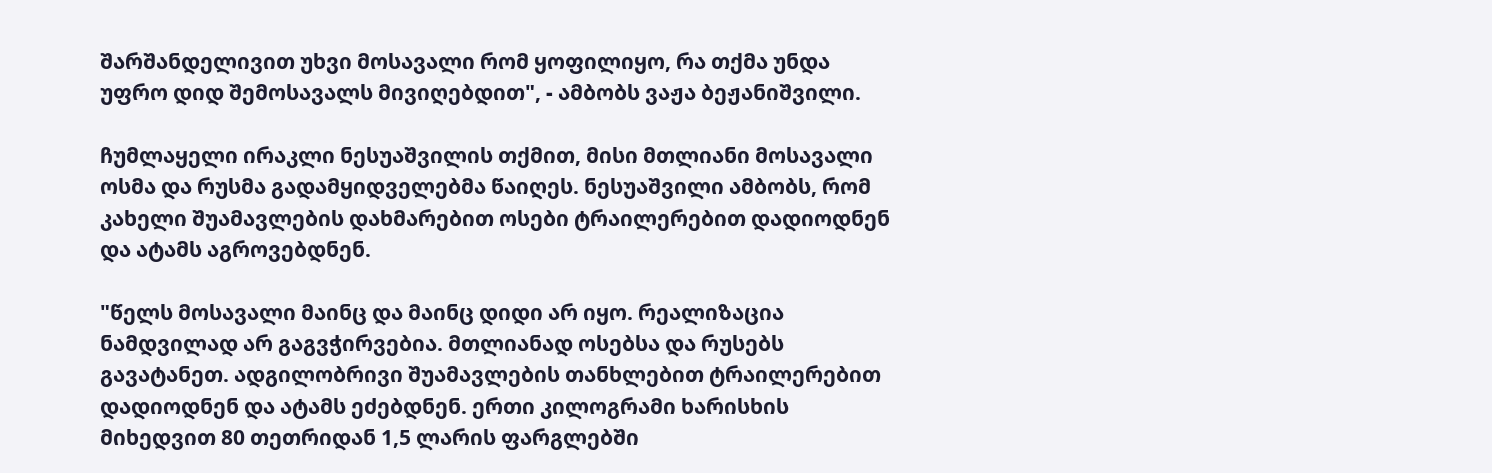შარშანდელივით უხვი მოსავალი რომ ყოფილიყო, რა თქმა უნდა უფრო დიდ შემოსავალს მივიღებდით", - ამბობს ვაჟა ბეჟანიშვილი.

ჩუმლაყელი ირაკლი ნესუაშვილის თქმით, მისი მთლიანი მოსავალი ოსმა და რუსმა გადამყიდველებმა წაიღეს. ნესუაშვილი ამბობს, რომ კახელი შუამავლების დახმარებით ოსები ტრაილერებით დადიოდნენ და ატამს აგროვებდნენ.

"წელს მოსავალი მაინც და მაინც დიდი არ იყო. რეალიზაცია ნამდვილად არ გაგვჭირვებია. მთლიანად ოსებსა და რუსებს გავატანეთ. ადგილობრივი შუამავლების თანხლებით ტრაილერებით დადიოდნენ და ატამს ეძებდნენ. ერთი კილოგრამი ხარისხის მიხედვით 80 თეთრიდან 1,5 ლარის ფარგლებში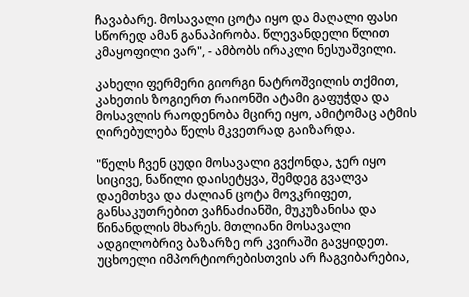ჩავაბარე. მოსავალი ცოტა იყო და მაღალი ფასი სწორედ ამან განაპირობა. წლევანდელი წლით კმაყოფილი ვარ", - ამბობს ირაკლი ნესუაშვილი.

კახელი ფერმერი გიორგი ნატროშვილის თქმით, კახეთის ზოგიერთ რაიონში ატამი გაფუჭდა და მოსავლის რაოდენობა მცირე იყო, ამიტომაც ატმის ღირებულება წელს მკვეთრად გაიზარდა.

"წელს ჩვენ ცუდი მოსავალი გვქონდა, ჯერ იყო სიცივე, ნაწილი დაისეტყვა, შემდეგ გვალვა დაემთხვა და ძალიან ცოტა მოვკრიფეთ, განსაკუთრებით ვაჩნაძიანში, მუკუზანისა და წინანდლის მხარეს. მთლიანი მოსავალი ადგილობრივ ბაზარზე ორ კვირაში გავყიდეთ. უცხოელი იმპორტიორებისთვის არ ჩაგვიბარებია,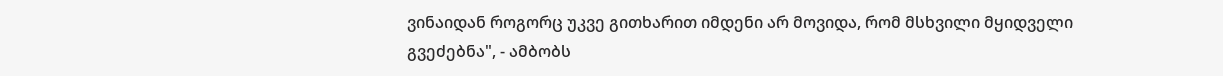ვინაიდან როგორც უკვე გითხარით იმდენი არ მოვიდა, რომ მსხვილი მყიდველი გვეძებნა", - ამბობს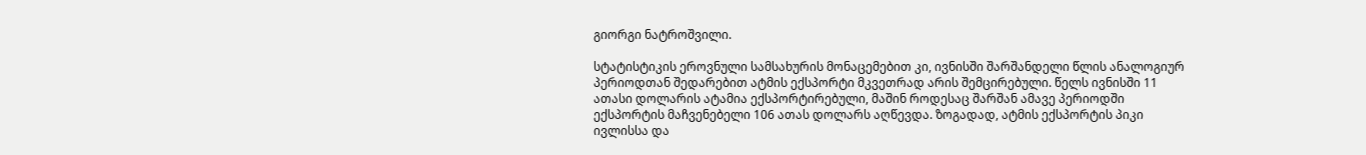გიორგი ნატროშვილი.

სტატისტიკის ეროვნული სამსახურის მონაცემებით კი, ივნისში შარშანდელი წლის ანალოგიურ პერიოდთან შედარებით ატმის ექსპორტი მკვეთრად არის შემცირებული. წელს ივნისში 11 ათასი დოლარის ატამია ექსპორტირებული, მაშინ როდესაც შარშან ამავე პერიოდში ექსპორტის მაჩვენებელი 106 ათას დოლარს აღწევდა. ზოგადად, ატმის ექსპორტის პიკი ივლისსა და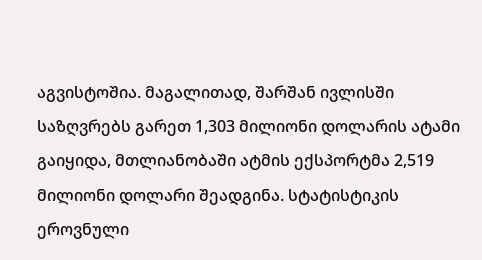აგვისტოშია. მაგალითად, შარშან ივლისში საზღვრებს გარეთ 1,303 მილიონი დოლარის ატამი გაიყიდა, მთლიანობაში ატმის ექსპორტმა 2,519 მილიონი დოლარი შეადგინა. სტატისტიკის ეროვნული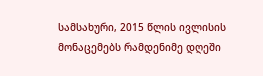სამსახური, 2015 წლის ივლისის მონაცემებს რამდენიმე დღეში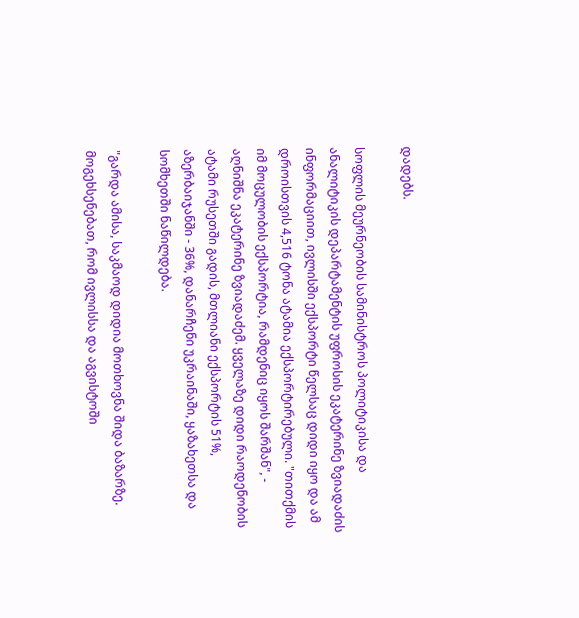დადებს.

სოფლის მეურნეობის სამინისტროს პოლიტიკისა და ანალიტიკის დეპარტამენტის უფროსის ეკატერინე ზვიადაძის ინფორმაციით, ივლისში ექსპორტი წელსაც დიდი იყო და ამ დროისთვის 4,516 ტონა ატამია ექსპორტირებული. "თითქმის იმ მოცულობის ექსპორტია, რამდენიც იყოს შარშან", - აღნიშნა ეკატერინე ზვიადაძემ. ყველაზე დიდი რაოდენობის ატამი რუსეთში გადის, მთლიანი ექსპორტის 51%, აზერბაიჯანში - 36%, დანარჩენი უკრაინაში, ყაზახეთსა და სომხეთში ნაწილდება.

"გარდა ამისა, საკმაოდ დიდია მოთხოვნა შიდა ბაზარზე. მოგეხსენებათ, რომ ივლისსა და აგვისტოში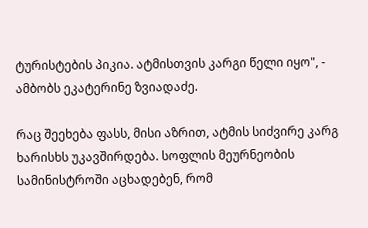ტურისტების პიკია. ატმისთვის კარგი წელი იყო", - ამბობს ეკატერინე ზვიადაძე.

რაც შეეხება ფასს, მისი აზრით, ატმის სიძვირე კარგ ხარისხს უკავშირდება. სოფლის მეურნეობის სამინისტროში აცხადებენ, რომ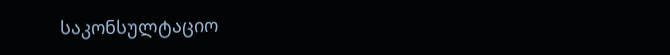საკონსულტაციო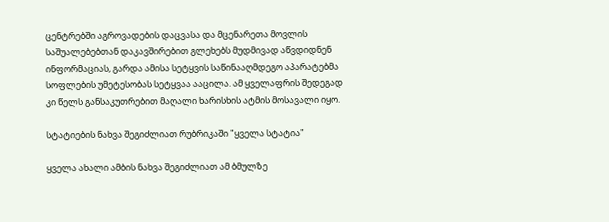ცენტრებში აგროვადების დაცვასა და მცენარეთა მოვლის საშუალებებთან დაკავშირებით გლეხებს მუდმივად აწვდიდნენ ინფორმაციას, გარდა ამისა სეტყვის საწინააღმდეგო აპარატებმა სოფლების უმეტესობას სეტყვაა ააცილა. ამ ყველაფრის შედეგად კი წელს განსაკუთრებით მაღალი ხარისხის ატმის მოსავალი იყო.

სტატიების ნახვა შეგიძლიათ რუბრიკაში "ყველა სტატია"

ყველა ახალი ამბის ნახვა შეგიძლიათ ამ ბმულზე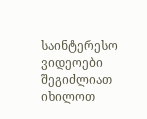საინტერესო ვიდეოები შეგიძლიათ იხილოთ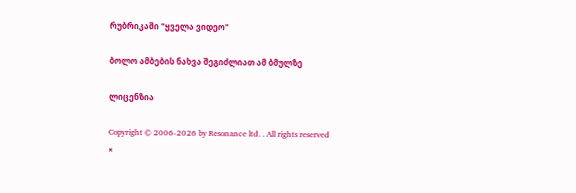რუბრიკაში "ყველა ვიდეო"

ბოლო ამბების ნახვა შეგიძლიათ ამ ბმულზე

ლიცენზია

Copyright © 2006-2026 by Resonance ltd. . All rights reserved
×